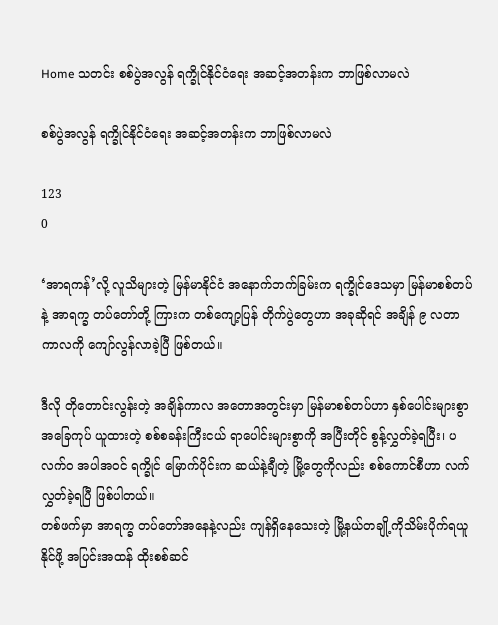Home သတင်း စစ်ပွဲအလွန် ရက္ခိုင်နိုင်ငံရေး အဆင့်အတန်းက ဘာဖြစ်လာမလဲ

စစ်ပွဲအလွန် ရက္ခိုင်နိုင်ငံရေး အဆင့်အတန်းက ဘာဖြစ်လာမလဲ

123
0

‘အာရကန်’လို့ လူသိများတဲ့ မြန်မာနိုင်ငံ အနောက်ဘက်ခြမ်းက ရက္ခိုင်ဒေသမှာ မြန်မာစစ်တပ်နဲ့ အာရက္ခ တပ်တော်တို့ ကြားက တစ်ကျော့ပြန် တိုက်ပွဲတွေဟာ အခုဆိုရင် အချိန် ၉ လတာ ကာလကို ကျော်လွန်လာခဲ့ပြီ ဖြစ်တယ်။

ဒီလို တိုတောင်းလွန်းတဲ့ အချိန်ကာလ အတောအတွင်းမှာ မြန်မာစစ်တပ်ဟာ နှစ်ပေါင်းများစွာ အခြေကုပ် ယူထားတဲ့ စစ်စခန်းကြီးငယ် ရာပေါင်းများစွာကို အပြီးတိုင် စွန့်လွှတ်ခဲ့ရပြီး၊ ပလက်၀ အပါအဝင် ရက္ခိုင် မြောက်ပိုင်းက ဆယ်နဲ့ချီတဲ့ မြို့တွေကိုလည်း စစ်ကောင်စီဟာ လက်လွှတ်ခဲ့ရပြီ ဖြစ်ပါတယ်။
တစ်ဖက်မှာ အာရက္ခ တပ်တော်အနေနဲ့လည်း ကျန်ရှိနေသေးတဲ့ မြို့နယ်တချို့ကိုသိမ်းပိုက်ရယူနိုင်ဖို့ အပြင်းအထန် ထိုးစစ်ဆင်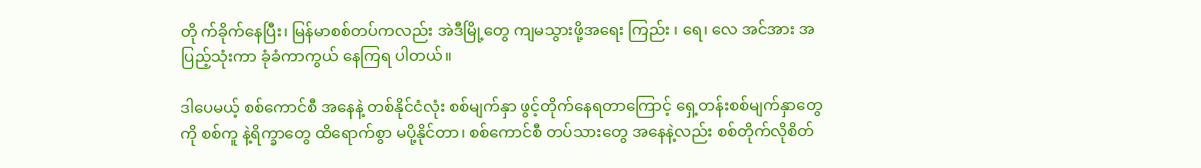တို က်ခိုက်နေပြီး၊ မြန်မာစစ်တပ်ကလည်း အဲဒီမြို့တွေ ကျမသွားဖို့အရေး ကြည်း ၊ ရေ၊ လေ အင်အား အပြည့်သုံးကာ ခုံခံကာကွယ် နေကြရ ပါတယ်။

ဒါပေမယ့် စစ်ကောင်စီ အနေနဲ့ တစ်နိုင်ငံလုံး စစ်မျက်နှာ ဖွင့်တိုက်နေရတာကြောင့် ရှေ့တန်းစစ်မျက်နှာတွေကို စစ်ကူ နဲ့ရိက္ခာတွေ ထိရောက်စွာ မပို့နိုင်တာ၊ စစ်ကောင်စီ တပ်သားတွေ အနေနဲ့လည်း စစ်တိုက်လိုစိတ်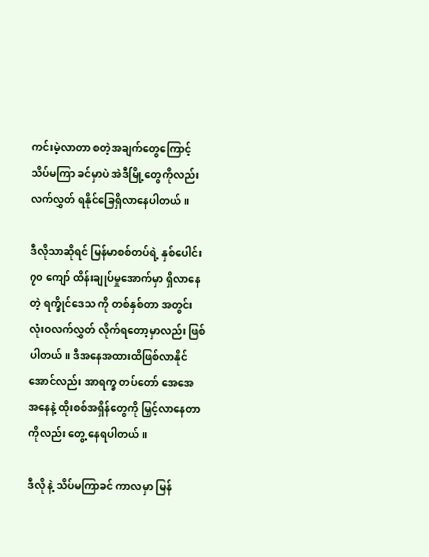ကင်းမဲ့လာတာ စတဲ့အချက်တွေကြောင့် သိပ်မကြာ ခင်မှာပဲ အဲဒီမြို့တွေကိုလည်း လက်လွှတ် ရနိုင်ခြေရှိလာနေပါတယ်။

ဒီလိုသာဆိုရင် မြန်မာစစ်တပ်ရဲ့ နှစ်ပေါင်း ၇၀ ကျော် ထိန်းချုပ်မှုအောက်မှာ ရှိလာနေတဲ့ ရက္ခိုင်ဒေသ ကို တစ်နှစ်တာ အတွင်း လုံးဝလက်လွှတ် လိုက်ရတော့မှာလည်း ဖြစ်ပါတယ်။ ဒီအနေအထားထိဖြစ်လာနိုင်အောင်လည်း အာရက္ခ တပ်တော် အေအေ အနေနဲ့ ထိုးစစ်အရှိန်တွေကို မြှင့်လာနေတာကိုလည်း တွေ့ နေရပါတယ်။

ဒီလို နဲ့ သိပ်မကြာခင် ကာလမှာ မြန်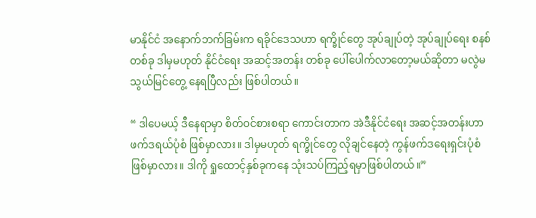မာနိုင်ငံ အနောက်ဘက်ခြမ်းက ရခိုင်ဒေသဟာ ရက္ခိုင်တွေ အုပ်ချုပ်တဲ့ အုပ်ချုပ်ရေး စနစ်တစ်ခု ဒါမှမဟုတ် နိုင်ငံရေး အဆင့်အတန်း တစ်ခု ပေါ်ပေါက်လာတော့မယ်ဆိုတာ မလွဲမသွယ်မြင်တွေ့ နေရပြီလည်း ဖြစ်ပါတယ်။

“ ဒါပေမယ့် ဒီနေရာမှာ စိတ်ဝင်စားစရာ ကောင်းတာက အဲဒီနိုင်ငံရေး အဆင့်အတန်းဟာ ဖက်ဒရယ်ပုံစံ ဖြစ်မှာလား။ ဒါမှမဟုတ် ရက္ခိုင်တွေ လိုချင်နေတဲ့ ကွန်ဖက်ဒရေးရှင်းပုံစံ ဖြစ်မှာလား။ ဒါကို ရှုထောင့်နှစ်ခုကနေ သုံးသပ်ကြည့်ရမှာဖြစ်ပါတယ်။”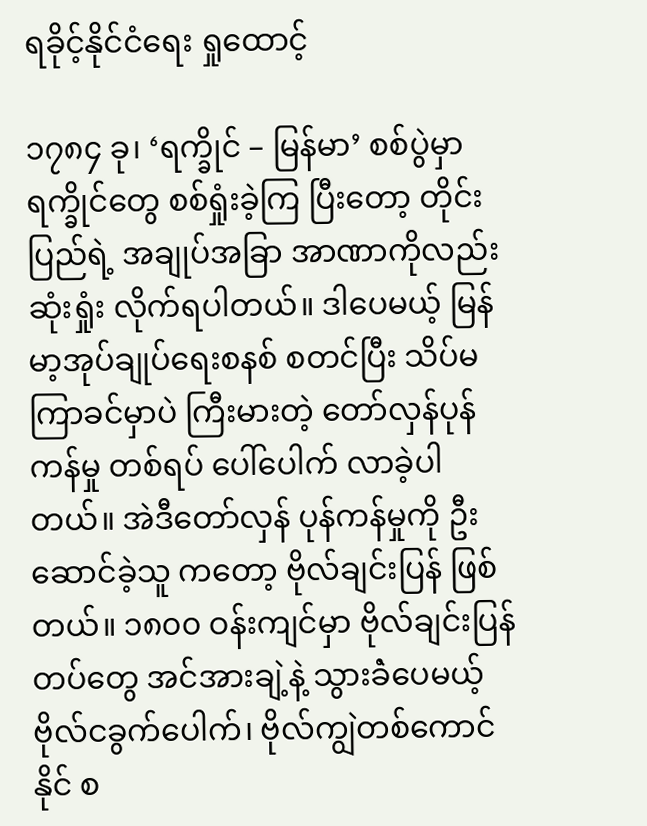ရခိုင့်နိုင်ငံရေး ရှုထောင့်

၁၇၈၄ ခု၊ ‘ရက္ခိုင် – မြန်မာ’ စစ်ပွဲမှာ ရက္ခိုင်တွေ စစ်ရှုံးခဲ့ကြ ပြီးတော့ တိုင်းပြည်ရဲ့ အချုပ်အခြာ အာဏာကိုလည်း ဆုံးရှုံး လိုက်ရပါတယ်။ ဒါပေမယ့် မြန်မာ့အုပ်ချုပ်ရေးစနစ် စတင်ပြီး သိပ်မကြာခင်မှာပဲ ကြီးမားတဲ့ တော်လှန်ပုန်ကန်မှု တစ်ရပ် ပေါ်ပေါက် လာခဲ့ပါတယ်။ အဲဒီတော်လှန် ပုန်ကန်မှုကို ဦးဆောင်ခဲ့သူ ကတော့ ဗိုလ်ချင်းပြန် ဖြစ်တယ်။ ၁၈၀၀ ဝန်းကျင်မှာ ဗိုလ်ချင်းပြန် တပ်တွေ အင်အားချဲ့နဲ့ သွားခဲံပေမယ့် ဗိုလ်ငခွက်ပေါက်၊ ဗိုလ်ကျွဲတစ်ကောင်နိုင် စ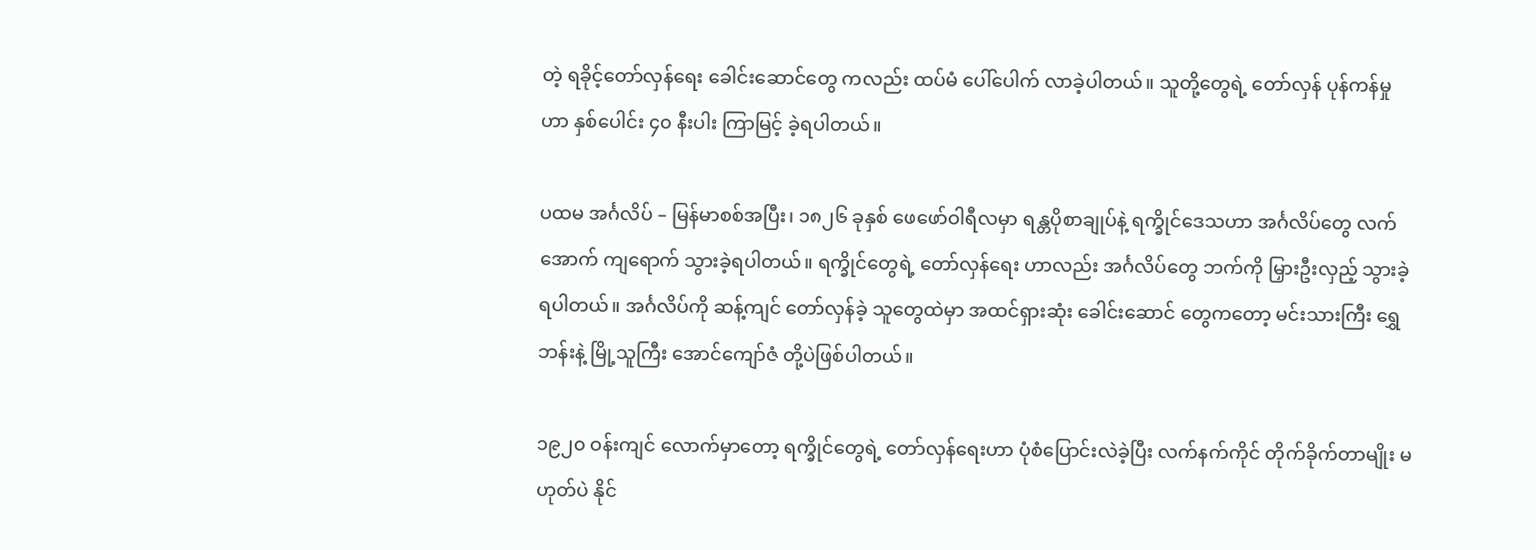တဲ့ ရခိုင့်တော်လှန်ရေး ခေါင်းဆောင်တွေ ကလည်း ထပ်မံ ပေါ်ပေါက် လာခဲ့ပါတယ်။ သူတို့တွေရဲ့ တော်လှန် ပုန်ကန်မှုဟာ နှစ်ပေါင်း ၄၀ နီးပါး ကြာမြင့် ခဲ့ရပါတယ်။

ပထမ အင်္ဂလိပ် – မြန်မာစစ်အပြီး၊ ၁၈၂၆ ခုနှစ် ဖေဖော်ဝါရီလမှာ ရန္တပိုစာချုပ်နဲ့ ရက္ခိုင်ဒေသဟာ အင်္ဂလိပ်တွေ လက်အောက် ကျရောက် သွားခဲ့ရပါတယ်။ ရက္ခိုင်တွေရဲ့ တော်လှန်ရေး ဟာလည်း အင်္ဂလိပ်တွေ ဘက်ကို မြှားဦးလှည့် သွားခဲ့ရပါတယ်။ အင်္ဂလိပ်ကို ဆန့်ကျင် တော်လှန်ခဲ့ သူတွေထဲမှာ အထင်ရှားဆုံး ခေါင်းဆောင် တွေကတော့ မင်းသားကြီး ရွှေဘန်းနဲ့ မြို့သူကြီး အောင်ကျော်ဇံ တို့ပဲဖြစ်ပါတယ်။

၁၉၂၀ ဝန်းကျင် လောက်မှာတော့ ရက္ခိုင်တွေရဲ့ တော်လှန်ရေးဟာ ပုံစံပြောင်းလဲခဲ့ပြီး လက်နက်ကိုင် တိုက်ခိုက်တာမျိုး မဟုတ်ပဲ နိုင်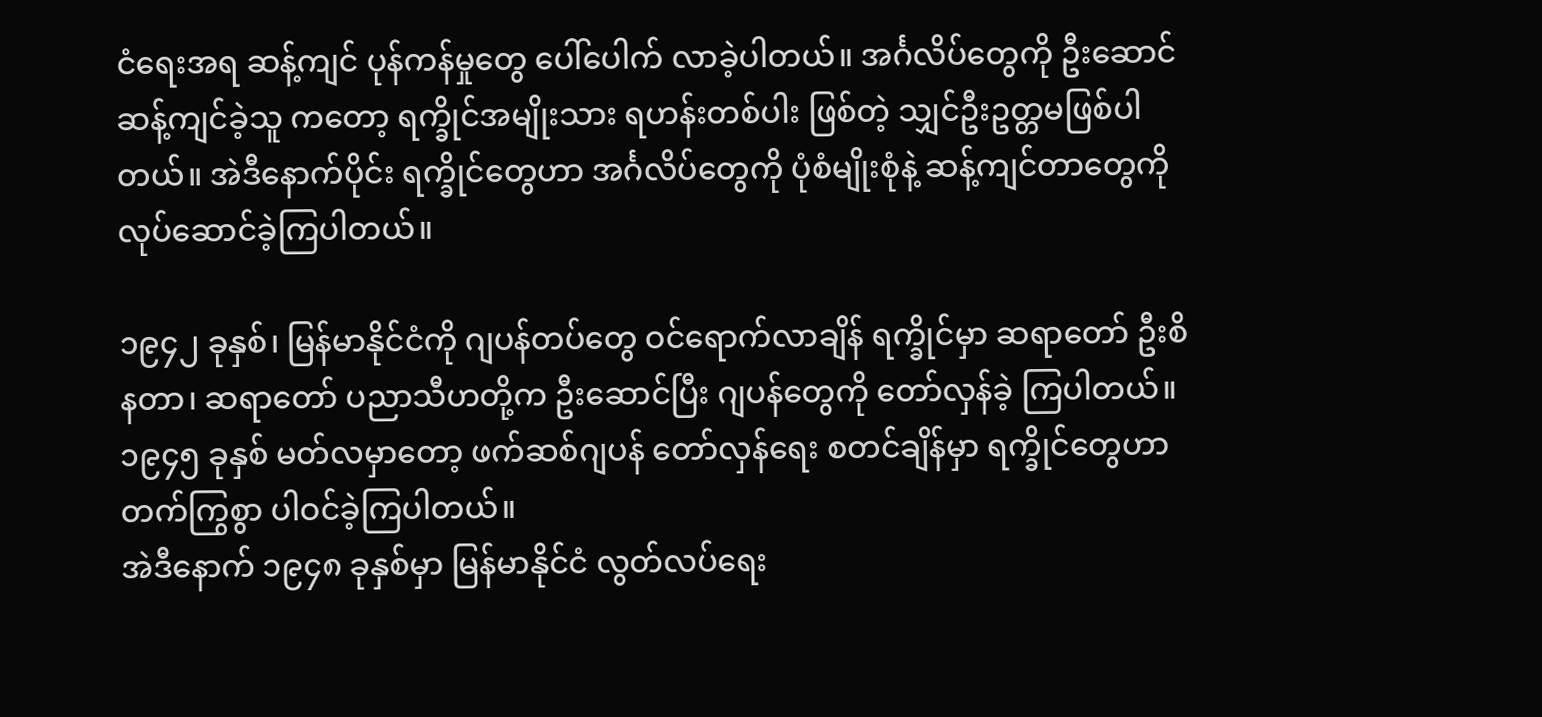ငံရေးအရ ဆန့်ကျင် ပုန်ကန်မှုတွေ ပေါ်ပေါက် လာခဲ့ပါတယ်။ အင်္ဂလိပ်တွေကို ဦးဆောင် ဆန့်ကျင်ခဲ့သူ ကတော့ ရက္ခိုင်အမျိုးသား ရဟန်းတစ်ပါး ဖြစ်တဲ့ သျှင်ဦးဥတ္တမဖြစ်ပါတယ်။ အဲဒီနောက်ပိုင်း ရက္ခိုင်တွေဟာ အင်္ဂလိပ်တွေကို ပုံစံမျိုးစုံနဲ့ ဆန့်ကျင်တာတွေကို လုပ်ဆောင်ခဲ့ကြပါတယ်။

၁၉၄၂ ခုနှစ်၊ မြန်မာနိုင်ငံကို ဂျပန်တပ်တွေ ဝင်ရောက်လာချိန် ရက္ခိုင်မှာ ဆရာတော် ဦးစိနတာ၊ ဆရာတော် ပညာသီဟတို့က ဦးဆောင်ပြီး ဂျပန်တွေကို တော်လှန်ခဲ့ ကြပါတယ်။ ၁၉၄၅ ခုနှစ် မတ်လမှာတော့ ဖက်ဆစ်ဂျပန် တော်လှန်ရေး စတင်ချိန်မှာ ရက္ခိုင်တွေဟာ တက်ကြွစွာ ပါဝင်ခဲ့ကြပါတယ်။
အဲဒီနောက် ၁၉၄၈ ခုနှစ်မှာ မြန်မာနိုင်ငံ လွတ်လပ်ရေး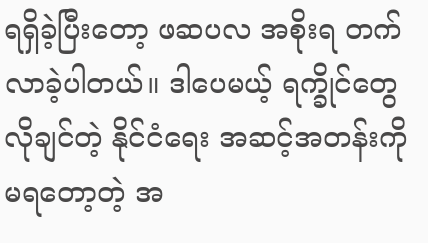ရရှိခဲ့ပြီးတော့ ဖဆပလ အစိုးရ တက်လာခဲ့ပါတယ်။ ဒါပေမယ့် ရက္ခိုင်တွေ လိုချင်တဲ့ နိုင်ငံရေး အဆင့်အတန်းကို မရတော့တဲ့ အ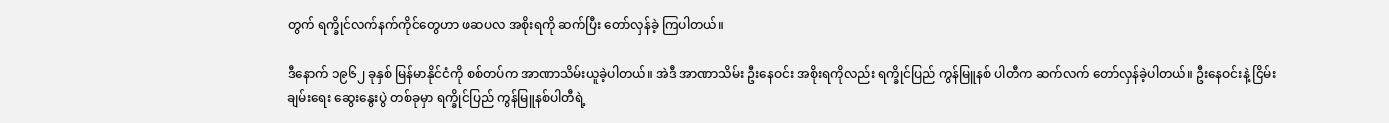တွက် ရက္ခိုင်လက်နက်ကိုင်တွေဟာ ဖဆပလ အစိုးရကို ဆက်ပြီး တော်လှန်ခဲ့ ကြပါတယ်။

ဒီနောက် ၁၉၆၂ ခုနှစ် မြန်မာနိုင်ငံကို စစ်တပ်က အာဏာသိမ်းယူခဲ့ပါတယ်။ အဲဒီ အာဏာသိမ်း ဦးနေဝင်း အစိုးရကိုလည်း ရက္ခိုင်ပြည် ကွန်မြူနစ် ပါတီက ဆက်လက် တော်လှန်ခဲ့ပါတယ်။ ဦးနေဝင်းနဲ့ ငြိမ်းချမ်းရေး ဆွေးနွေးပွဲ တစ်ခုမှာ ရက္ခိုင်ပြည် ကွန်မြူနစ်ပါတီရဲ့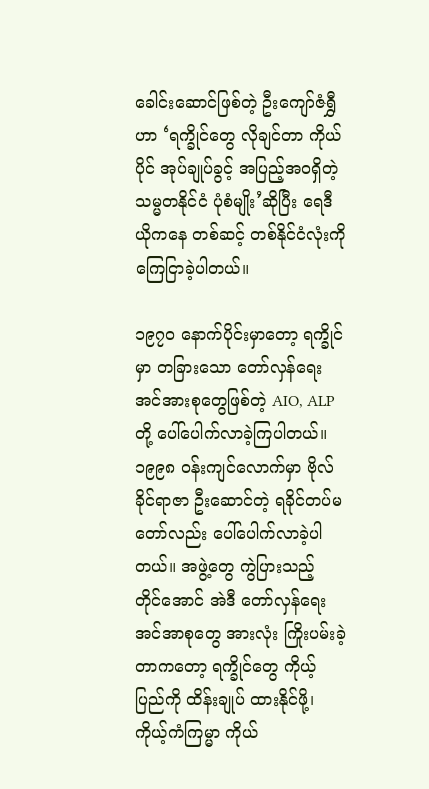ခေါင်းဆောင်ဖြစ်တဲ့ ဦးကျော်ဇံရွှီဟာ ‘ရက္ခိုင်တွေ လိုချင်တာ ကိုယ်ပိုင် အုပ်ချုပ်ခွင့် အပြည့်အဝရှိတဲ့ သမ္မတနိုင်ငံ ပုံစံမျိုး’ဆိုပြီး ရေဒီယိုကနေ တစ်ဆင့် တစ်နိုင်ငံလုံးကို ကြေငြာခဲ့ပါတယ်။

၁၉၇၀ နောက်ပိုင်းမှာတော့ ရက္ခိုင်မှာ တခြားသော တော်လှန်ရေး အင်အားစုတွေဖြစ်တဲ့ AIO, ALP တို့ ပေါ်ပေါက်လာခဲ့ကြပါတယ်။ ၁၉၉၈ ဝန်းကျင်လောက်မှာ ဗိုလ်ခိုင်ရာဇာ ဦးဆောင်တဲ့ ရခိုင်တပ်မတော်လည်း ပေါ်ပေါက်လာခဲ့ပါတယ်။ အဖွဲ့တွေ ကွဲပြားသည့် တိုင်အောင် အဲဒီ တော်လှန်ရေး အင်အာစုတွေ အားလုံး ကြိုးပမ်းခဲ့ တာကတော့ ရက္ခိုင်တွေ ကိုယ့်ပြည်ကို ထိန်းချုပ် ထားနိုင်ဖို့၊ ကိုယ့်ကံကြမ္မာ ကိုယ်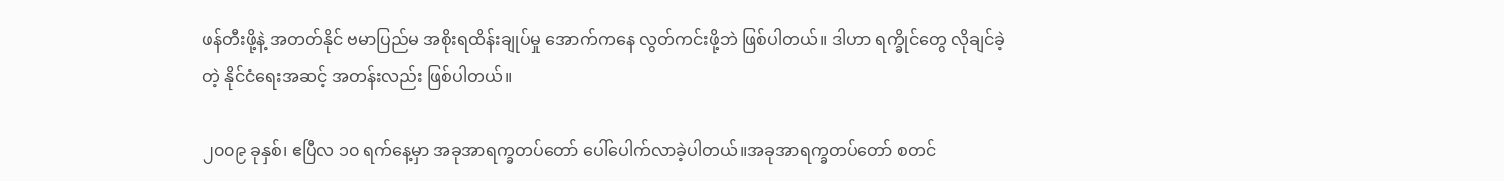ဖန်တီးဖို့နဲ့ အတတ်နိုင် ဗမာပြည်မ အစိုးရထိန်းချုပ်မှု အောက်ကနေ လွတ်ကင်းဖို့ဘဲ ဖြစ်ပါတယ်။ ဒါဟာ ရက္ခိုင်တွေ လိုချင်ခဲ့တဲ့ နိုင်ငံရေးအဆင့် အတန်းလည်း ဖြစ်ပါတယ်။

၂၀၀၉ ခုနှစ်၊ ဧပြီလ ၁၀ ရက်နေ့မှာ အခုအာရက္ခတပ်တော် ပေါ်ပေါက်လာခဲ့ပါတယ်။အခုအာရက္ခတပ်တော် စတင်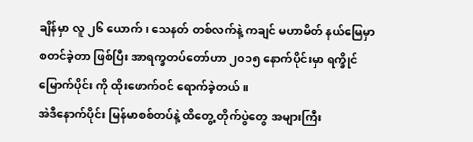ချိန်မှာ လူ ၂၆ ယောက်၊ သေနတ် တစ်လက်နဲ့ ကချင် မဟာမိတ် နယ်မြေမှာ စတင်ခဲ့တာ ဖြစ်ပြီး အာရက္ခတပ်တော်ဟာ ၂၀၁၅ နောက်ပိုင်းမှာ ရက္ခိုင် မြောက်ပိုင်း ကို ထိုးဖောက်ဝင် ရောက်ခဲ့တယ်။
အဲဒီနောက်ပိုင်း မြန်မာစစ်တပ်နဲ့ ထိတွေ့ တိုက်ပွဲတွေ အများကြီး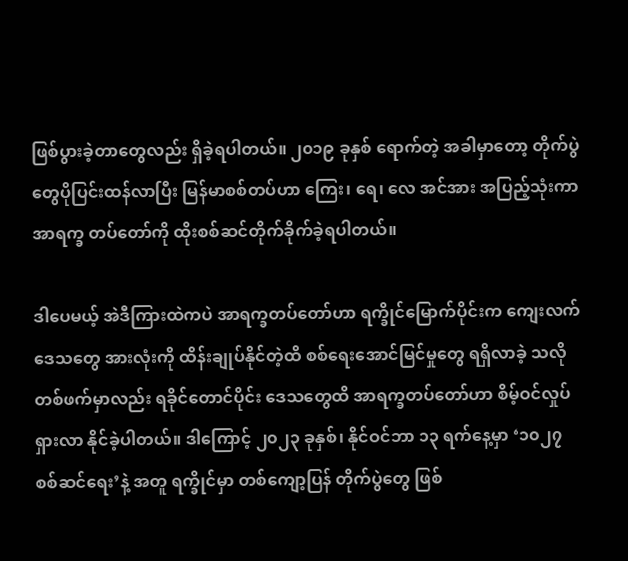ဖြစ်ပွားခဲ့တာတွေလည်း ရှိခဲ့ရပါတယ်။ ၂၀၁၉ ခုနှစ် ရောက်တဲ့ အခါမှာတော့ တိုက်ပွဲတွေပိုပြင်းထန်လာပြီး မြန်မာစစ်တပ်ဟာ ကြေး၊ ရေ၊ လေ အင်အား အပြည့်သုံးကာ အာရက္ခ တပ်တော်ကို ထိုးစစ်ဆင်တိုက်ခိုက်ခဲ့ရပါတယ်။

ဒါပေမယ့် အဲဒီကြားထဲကပဲ အာရက္ခတပ်တော်ဟာ ရက္ခိုင်မြောက်ပိုင်းက ကျေးလက်ဒေသတွေ အားလုံးကို ထိန်းချုပ်နိုင်တဲ့ထိ စစ်ရေးအောင်မြင်မှုတွေ ရရှိလာခဲ့ သလို တစ်ဖက်မှာလည်း ရခိုင်တောင်ပိုင်း ဒေသတွေထိ အာရက္ခတပ်တော်ဟာ စိမ့်ဝင်လှုပ်ရှားလာ နိုင်ခဲ့ပါတယ်။ ဒါကြောင့် ၂၀၂၃ ခုနှစ်၊ နိုင်ဝင်ဘာ ၁၃ ရက်နေ့မှာ ‘၁၀၂၇ စစ်ဆင်ရေး’နဲ့ အတူ ရက္ခိုင်မှာ တစ်ကျော့ပြန် တိုက်ပွဲတွေ ဖြစ်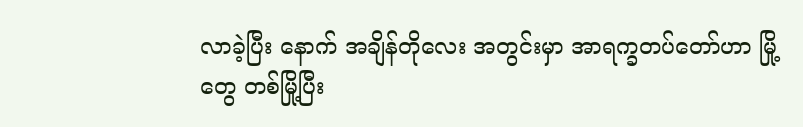လာခဲ့ပြီး နောက် အချိန်တိုလေး အတွင်းမှာ အာရက္ခတပ်တော်ဟာ မြို့တွေ တစ်မြို့ပြီး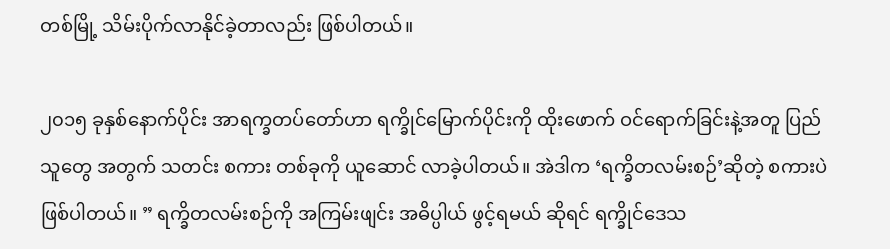တစ်မြို့ သိမ်းပိုက်လာနိုင်ခဲ့တာလည်း ဖြစ်ပါတယ်။

၂၀၁၅ ခုနှစ်နောက်ပိုင်း အာရက္ခတပ်တော်ဟာ ရက္ခိုင်မြောက်ပိုင်းကို ထိုးဖောက် ဝင်ရောက်ခြင်းနဲ့အတူ ပြည်သူတွေ အတွက် သတင်း စကား တစ်ခုကို ယူဆောင် လာခဲ့ပါတယ်။ အဲဒါက ‘ရက္ခိတလမ်းစဉ်’ဆိုတဲ့ စကားပဲ ဖြစ်ပါတယ်။ ” ရက္ခိတလမ်းစဉ်ကို အကြမ်းဖျင်း အဓိပ္ပါယ် ဖွင့်ရမယ် ဆိုရင် ရက္ခိုင်ဒေသ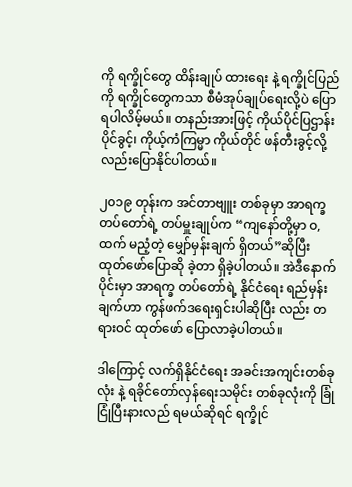ကို ရက္ခိုင်တွေ ထိန်းချုပ် ထားရေး နဲ့ ရက္ခိုင်ပြည်ကို ရက္ခိုင်တွေကသာ စီမံအုပ်ချုပ်ရေးလို့ပဲ ပြောရပါလိမ့်မယ်။ တနည်းအားဖြင့် ကိုယ်ပိုင်ပြဌာန်းပိုင်ခွင့်၊ ကိုယ့်ကံကြမ္မာ ကိုယ်တိုင် ဖန်တီးခွင့်လို့လည်းပြောနိုင်ပါတယ်။

၂၀၁၉ တုန်းက အင်တာဗျူး တစ်ခုမှာ အာရက္ခ တပ်တော်ရဲ့ တပ်မှူးချုပ်က “ကျနော်တို့မှာ ဝ,ထက် မညံ့တဲ့ မျှော်မှန်းချက် ရှိတယ်”ဆိုပြီး ထုတ်ဖော်ပြောဆို ခဲ့တာ ရှိခဲ့ပါတယ်။ အဲဒီနောက်ပိုင်းမှာ အာရက္ခ တပ်တော်ရဲ့ နိုင်ငံရေး ရည်မှန်း ချက်ဟာ ကွန်ဖက်ဒရေးရှင်းပါဆိုပြီး လည်း တရားဝင် ထုတ်ဖော် ပြောလာခဲ့ပါတယ်။

ဒါကြောင့် လက်ရှိနိုင်ငံရေး အခင်းအကျင်းတစ်ခုလုံး နဲ့ ရခိုင်တော်လှန်ရေးသမိုင်း တစ်ခုလုံးကို ခြုံငြုံပြီးနားလည် ရမယ်ဆိုရင် ရက္ခိုင်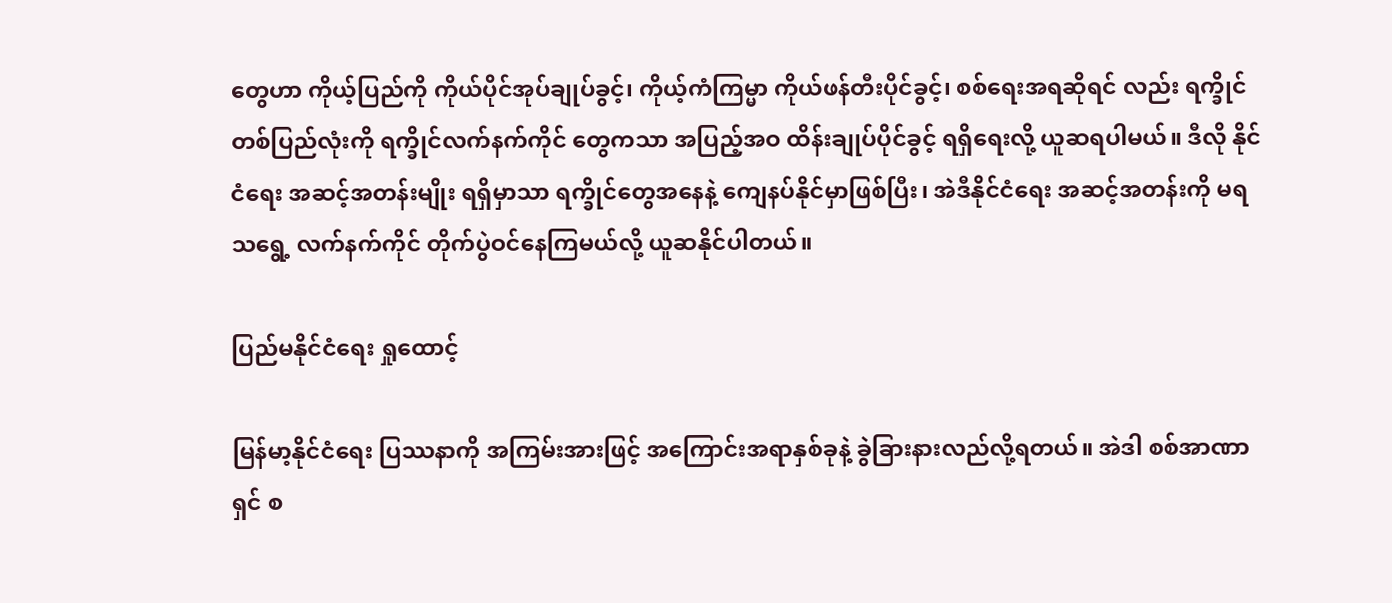တွေဟာ ကိုယ့်ပြည်ကို ကိုယ်ပိုင်အုပ်ချုပ်ခွင့်၊ ကိုယ့်ကံကြမ္မာ ကိုယ်ဖန်တီးပိုင်ခွင့်၊ စစ်ရေးအရဆိုရင် လည်း ရက္ခိုင်တစ်ပြည်လုံးကို ရက္ခိုင်လက်နက်ကိုင် တွေကသာ အပြည့်အဝ ထိန်းချုပ်ပိုင်ခွင့် ရရှိရေးလို့ ယူဆရပါမယ်။ ဒီလို နိုင်ငံရေး အဆင့်အတန်းမျိုး ရရှိမှာသာ ရက္ခိုင်တွေအနေနဲ့ ကျေနပ်နိုင်မှာဖြစ်ပြီး၊ အဲဒီနိုင်ငံရေး အဆင့်အတန်းကို မရသရွေ့ လက်နက်ကိုင် တိုက်ပွဲဝင်နေကြမယ်လို့ ယူဆနိုင်ပါတယ်။

ပြည်မနိုင်ငံရေး ရှုထောင့်

မြန်မာ့နိုင်ငံရေး ပြဿနာကို အကြမ်းအားဖြင့် အကြောင်းအရာနှစ်ခုနဲ့ ခွဲခြားနားလည်လို့ရတယ်။ အဲဒါ စစ်အာဏာရှင် စ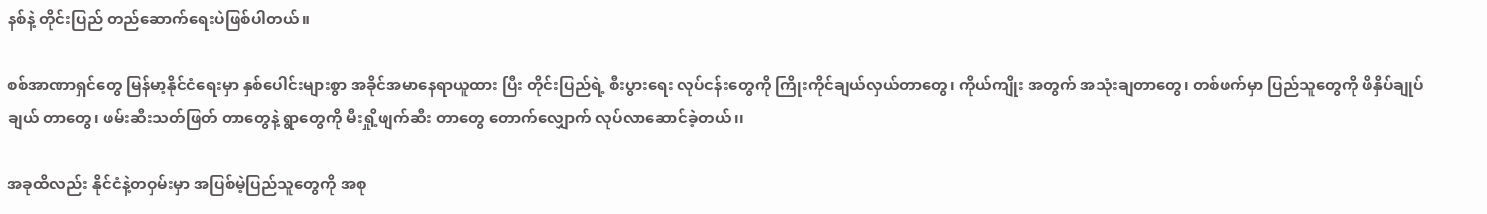နစ်နဲ့ တိုင်းပြည် တည်ဆောက်ရေးပဲဖြစ်ပါတယ်။

စစ်အာဏာရှင်တွေ မြန်မာ့နိုင်ငံရေးမှာ နှစ်ပေါင်းများစွာ အခိုင်အမာနေရာယူထား ပြီး တိုင်းပြည်ရဲ့ စီးပွားရေး လုပ်ငန်းတွေကို ကြိုးကိုင်ချယ်လှယ်တာတွေ၊ ကိုယ်ကျိုး အတွက် အသုံးချတာတွေ၊ တစ်ဖက်မှာ ပြည်သူတွေကို ဖိနှိပ်ချုပ်ချယ် တာတွေ၊ ဖမ်းဆီးသတ်ဖြတ် တာတွေနဲ့ ရွာတွေကို မီးရှို့ဖျက်ဆီး တာတွေ တောက်လျှောက် လုပ်လာဆောင်ခဲ့တယ်၊၊

အခုထိလည်း နိုင်ငံနဲ့တဝှမ်းမှာ အပြစ်မဲ့ပြည်သူတွေကို အစု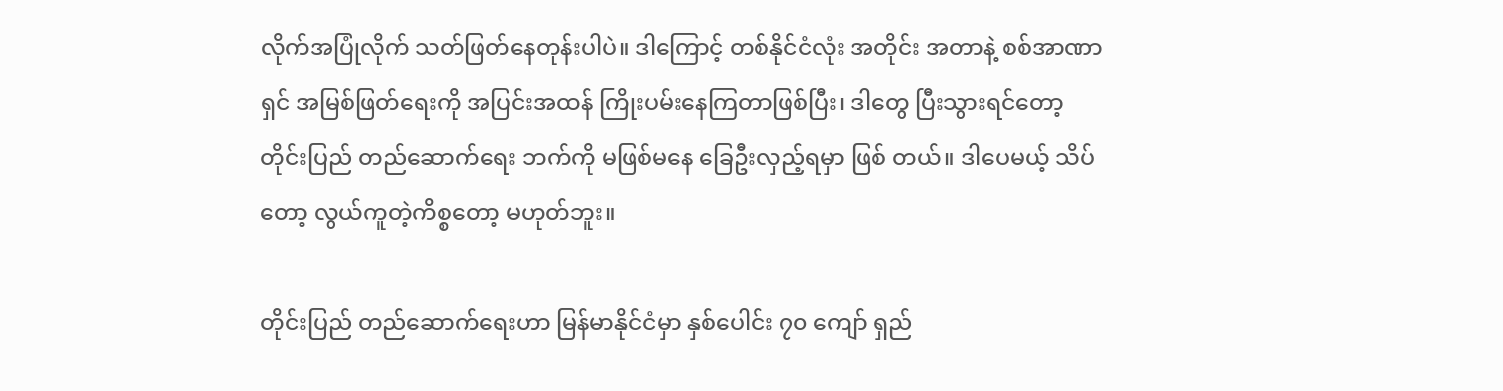လိုက်အပြုံလိုက် သတ်ဖြတ်နေတုန်းပါပဲ။ ဒါကြောင့် တစ်နိုင်ငံလုံး အတိုင်း အတာနဲ့ စစ်အာဏာရှင် အမြစ်ဖြတ်ရေးကို အပြင်းအထန် ကြိုးပမ်းနေကြတာဖြစ်ပြီး၊ ဒါတွေ ပြီးသွားရင်တော့ တိုင်းပြည် တည်ဆောက်ရေး ဘက်ကို မဖြစ်မနေ ခြေဦးလှည့်ရမှာ ဖြစ် တယ်။ ဒါပေမယ့် သိပ်တော့ လွယ်ကူတဲ့ကိစ္စတော့ မဟုတ်ဘူး။

တိုင်းပြည် တည်ဆောက်ရေးဟာ မြန်မာနိုင်ငံမှာ နှစ်ပေါင်း ၇၀ ကျော် ရှည်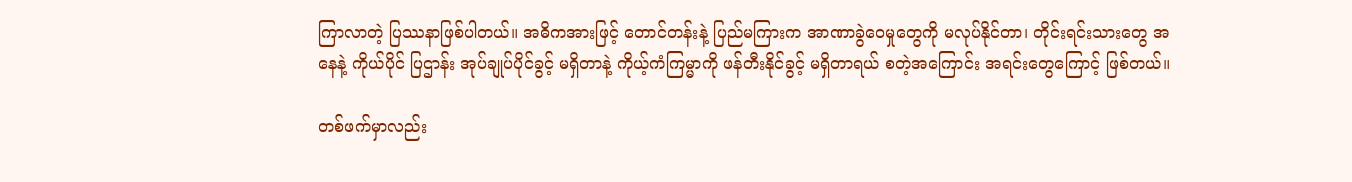ကြာလာတဲ့ ပြဿနာဖြစ်ပါတယ်။ အဓိကအားဖြင့် တောင်တန်းနဲ့ ပြည်မကြားက အာဏာခွဲဝေမှုတွေကို မလုပ်နိုင်တာ၊ တိုင်းရင်းသားတွေ အနေနဲ့ ကိုယ်ပိုင် ပြဌာန်း အုပ်ချုပ်ပိုင်ခွင့် မရှိတာနဲ့ ကိုယ့်ကံကြမ္မာကို ဖန်တီးနိုင်ခွင့် မရှိတာရယ် စတဲ့အကြောင်း အရင်းတွေကြောင့် ဖြစ်တယ်။

တစ်ဖက်မှာလည်း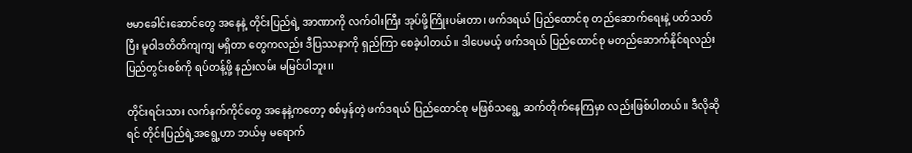ဗမာခေါင်းဆောင်တွေ အနေနဲ့ တိုင်းပြည်ရဲ့ အာဏာကို လက်ဝါးကြီး အုပ်ဖို့ကြိုးပမ်းတာ၊ ဖက်ဒရယ် ပြည်ထောင်စု တည်ဆောက်ရေးနဲ့ ပတ်သတ်ပြီး မူဝါဒတိတိကျကျ မရှိတာ တွေကလည်း ဒီပြဿနာကို ရှည်ကြာ စေခဲ့ပါတယ်။ ဒါပေမယ့် ဖက်ဒရယ် ပြည်ထောင်စု မတည်ဆောက်နိုင်ရလည်း ပြည်တွင်းစစ်ကို ရပ်တန့်ဖို့ နည်းလမ်း မမြင်ပါဘူး၊၊

တိုင်းရင်းသား လက်နက်ကိုင်တွေ အနေနဲ့ကတော့ စစ်မှန်တဲ့ ဖက်ဒရယ် ပြည်ထောင်စု မဖြစ်သရွေ့ ဆက်တိုက်နေကြမှာ လည်းဖြစ်ပါတယ်။ ဒီလိုဆိုရင် တိုင်းပြည်ရဲ့အရွေ့ဟာ ဘယ်မှ မရောက်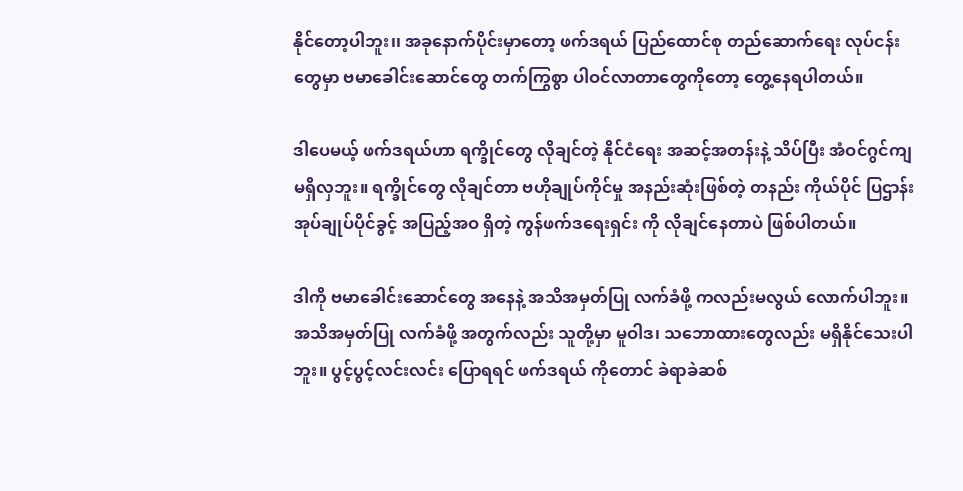နိုင်တော့ပါဘူး၊၊ အခုနောက်ပိုင်းမှာတော့ ဖက်ဒရယ် ပြည်ထောင်စု တည်ဆောက်ရေး လုပ်ငန်းတွေမှာ ဗမာခေါင်းဆောင်တွေ တက်ကြွစွာ ပါဝင်လာတာတွေကိုတော့ တွေ့နေရပါတယ်။

ဒါပေမယ့် ဖက်ဒရယ်ဟာ ရက္ခိုင်တွေ လိုချင်တဲ့ နိုင်ငံရေး အဆင့်အတန်းနဲ့ သိပ်ပြီး အံဝင်ဂွင်ကျ မရှိလှဘူး။ ရက္ခိုင်တွေ လိုချင်တာ ဗဟိုချုပ်ကိုင်မှု အနည်းဆုံးဖြစ်တဲ့ တနည်း ကိုယ်ပိုင် ပြဌာန်း အုပ်ချုပ်ပိုင်ခွင့် အပြည့်အဝ ရှိတဲ့ ကွန်ဖက်ဒရေးရှင်း ကို လိုချင်နေတာပဲ ဖြစ်ပါတယ်။

ဒါကို ဗမာခေါင်းဆောင်တွေ အနေနဲ့ အသိအမှတ်ပြု လက်ခံဖို့ ကလည်းမလွယ် လောက်ပါဘူး။ အသိအမှတ်ပြု လက်ခံဖို့ အတွက်လည်း သူတို့မှာ မူဝါဒ၊ သဘောထားတွေလည်း မရှိနိုင်သေးပါဘူး။ ပွင့်ပွင့်လင်းလင်း ပြောရရင် ဖက်ဒရယ် ကိုတောင် ခဲရာခဲဆစ်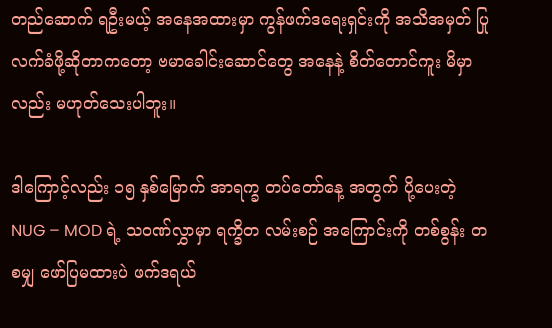တည်ဆောက် ရဦးမယ့် အနေအထားမှာ ကွန်ဖက်ဒရေးရှင်းကို အသိအမှတ် ပြု လက်ခံဖို့ဆိုတာကတော့ ဗမာခေါင်းဆောင်တွေ အနေနဲ့ စိတ်တောင်ကူး မိမှာ လည်း မဟုတ်သေးပါဘူး။

ဒါကြောင့်လည်း ၁၅ နှစ်မြောက် အာရက္ခ တပ်တော်နေ့ အတွက် ပို့ပေးတဲ့ NUG – MOD ရဲ့ သဝဏ်လွှာမှာ ရက္ခိတ လမ်းစဉ် အကြောင်းကို တစ်စွန်း တစမျှ ဖော်ပြမထားပဲ ဖက်ဒရယ်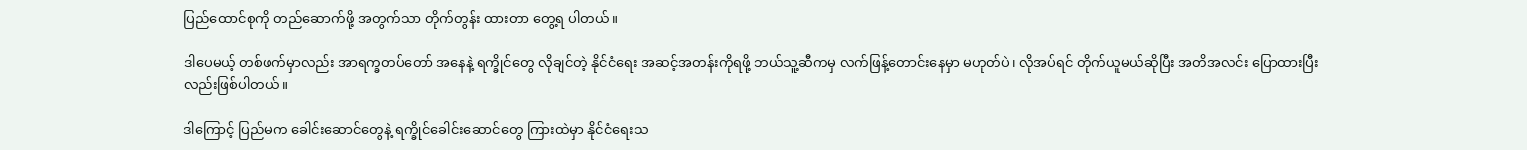ပြည်ထောင်စုကို တည်ဆောက်ဖို့ အတွက်သာ တိုက်တွန်း ထားတာ တွေ့ရ ပါတယ်။

ဒါပေမယ့် တစ်ဖက်မှာလည်း အာရက္ခတပ်တော် အနေနဲ့ ရက္ခိုင်တွေ လိုချင်တဲ့ နိုင်ငံရေး အဆင့်အတန်းကိုရဖို့ ဘယ်သူ့ဆီကမှ လက်ဖြန့်တောင်းနေမှာ မဟုတ်ပဲ၊ လိုအပ်ရင် တိုက်ယူမယ်ဆိုပြီး အတိအလင်း ပြောထားပြီးလည်းဖြစ်ပါတယ်။

ဒါကြောင့် ပြည်မက ခေါင်းဆောင်တွေနဲ့ ရက္ခိုင်ခေါင်းဆောင်တွေ ကြားထဲမှာ နိုင်ငံရေးသ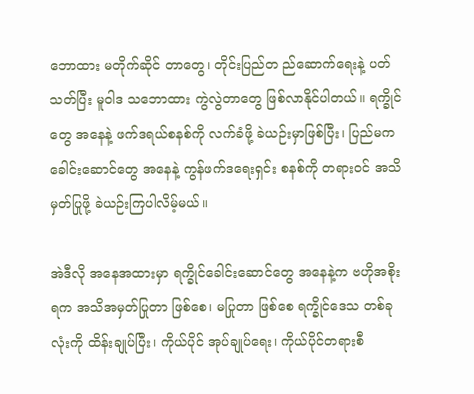ဘောထား မတိုက်ဆိုင် တာတွေ၊ တိုင်းပြည်တ ည်ဆောက်ရေးနဲ့ ပတ်သတ်ပြီး မူဝါဒ သဘောထား ကွဲလွဲတာတွေ ဖြစ်လာနိုင်ပါတယ်။ ရက္ခိုင်တွေ အနေနဲ့ ဖက်ဒရယ်စနစ်ကို လက်ခံဖို့ ခဲယဉ်းမှာဖြစ်ပြီး၊ ပြည်မက ခေါင်းဆောင်တွေ အနေနဲ့ ကွန်ဖက်ဒရေးရှင်း စနစ်ကို တရားဝင် အသိမှတ်ပြုဖို့ ခဲယဉ်းကြပါလိမ့်မယ်။

အဲဒီလို အနေအထားမှာ ရက္ခိုင်ခေါင်းဆောင်တွေ အနေနဲ့က ဗဟိုအစိုးရက အသိအမှတ်ပြုတာ ဖြစ်စေ၊ မပြုတာ ဖြစ်စေ ရက္ခိုင်ဒေသ တစ်ခုလုံးကို ထိန်းချုပ်ပြီး၊ ကိုယ်ပိုင် အုပ်ချုပ်ရေး၊ ကိုယ်ပိုင်တရားစီ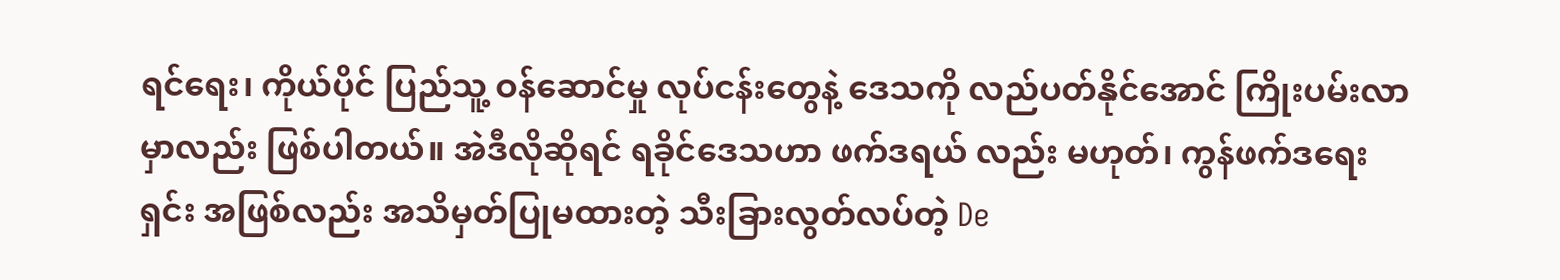ရင်ရေး၊ ကိုယ်ပိုင် ပြည်သူ့ ဝန်ဆောင်မှု လုပ်ငန်းတွေနဲ့ ဒေသကို လည်ပတ်နိုင်အောင် ကြိုးပမ်းလာမှာလည်း ဖြစ်ပါတယ်။ အဲဒီလိုဆိုရင် ရခိုင်ဒေသဟာ ဖက်ဒရယ် လည်း မဟုတ်၊ ကွန်ဖက်ဒရေးရှင်း အဖြစ်လည်း အသိမှတ်ပြုမထားတဲ့ သီးခြားလွတ်လပ်တဲ့ De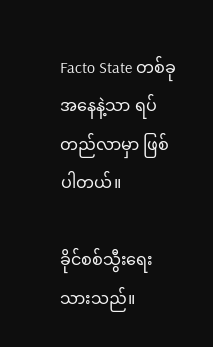Facto State တစ်ခု အနေနဲ့သာ ရပ်တည်လာမှာ ဖြစ်ပါတယ်။

ခိုင်စစ်သွီးရေးသားသည်။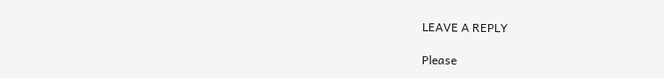LEAVE A REPLY

Please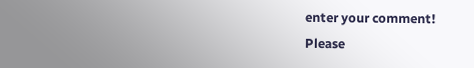enter your comment!
Please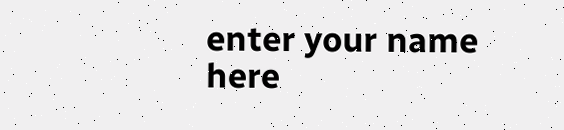enter your name here